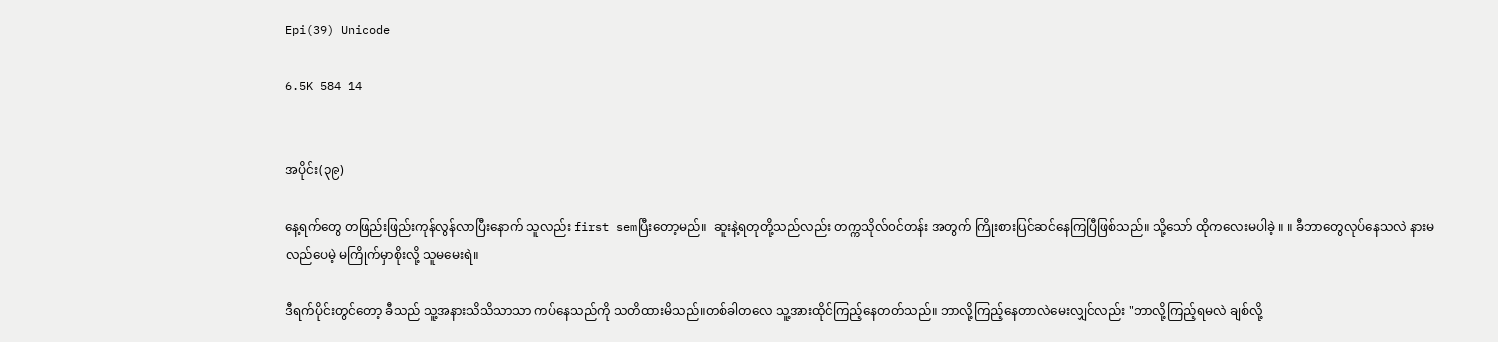Epi(39) Unicode

6.5K 584 14


အပိုင်း(၃၉)

နေ့ရက်တွေ တဖြည်းဖြည်းကုန်လွန်လာပြီးနောက် သူလည်း first semပြီးတော့မည်။  ဆူးနဲ့ရတုတို့သည်လည်း တက္ကသိုလ်၀င်တန်း အတွက် ကြိုးစားပြင်ဆင်နေကြပြီဖြစ်သည်။ သို့သော် ထိုကလေးမပါခဲ့ ။ ။ ခီဘာတွေလုပ်နေသလဲ နားမလည်ပေမဲ့ မကြိုက်မှာစိုးလို့ သူမမေးရဲ။

ဒီရက်ပိုင်းတွင်တော့ ခီသည် သူ့အနားသိသိသာသာ ကပ်နေသည်ကို သတိထားမိသည်။တစ်ခါတလေ သူ့အားထိုင်ကြည့်နေတတ်သည်။ ဘာလို့ကြည့်နေတာလဲမေးလျှင်လည်း "ဘာလို့ကြည့်ရမလဲ ချစ်လို့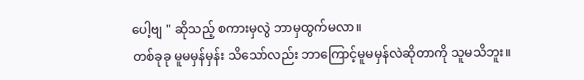ပေါ့ဗျ " ဆိုသည့် စကားမှလွဲ ဘာမှထွက်မလာ။
တစ်ခုခု မူမမှန်မှန်း သိသော်လည်း ဘာကြောင့်မူမမှန်လဲဆိုတာကို သူမသိဘူး။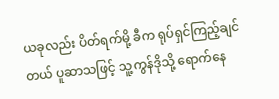ယခုလည်း ပိတ်ရက်မို့ ခီက ရုပ်ရှင်ကြည့်ချင်တယ် ပူဆာသဖြင့် သူ့ကွန်ဒိုသို့ ရောက်နေ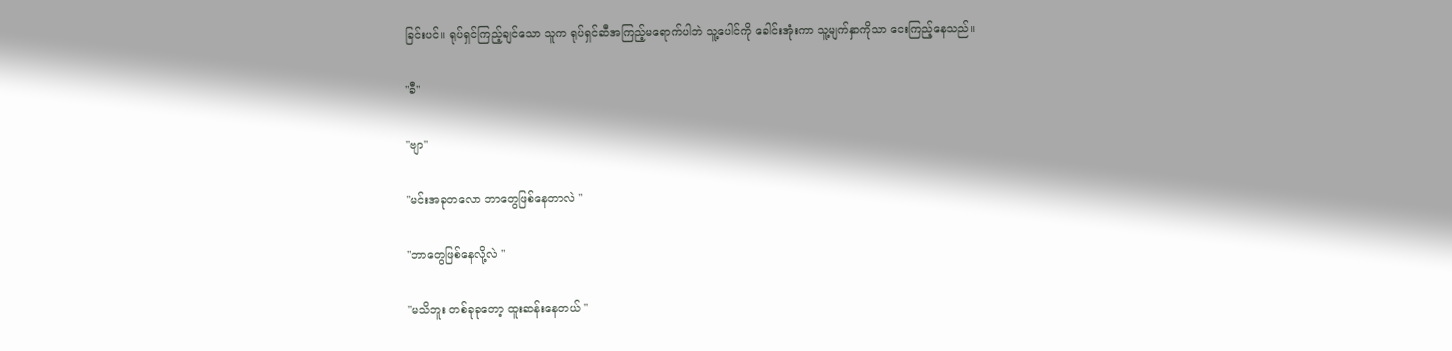ခြင်းပင်။ ရုပ်ရှင်ကြည့်ချင်သော သူက ရုပ်ရှင်ဆီအကြည့်မရောက်ပါဘဲ သူ့ပေါင်ကို ခေါင်းအုံးကာ ‌သူ့မျက်နှာကိုသာ ငေးကြည့်နေသည်။

"ခီ"

"ဗျာ"

"မင်းအခုတလော ဘာတွေဖြစ်နေတာလဲ "

"ဘာတွေဖြစ်နေလို့လဲ "

"မသိဘူး တစ်ခုခုတော့ ထူးဆန်းနေတယ် "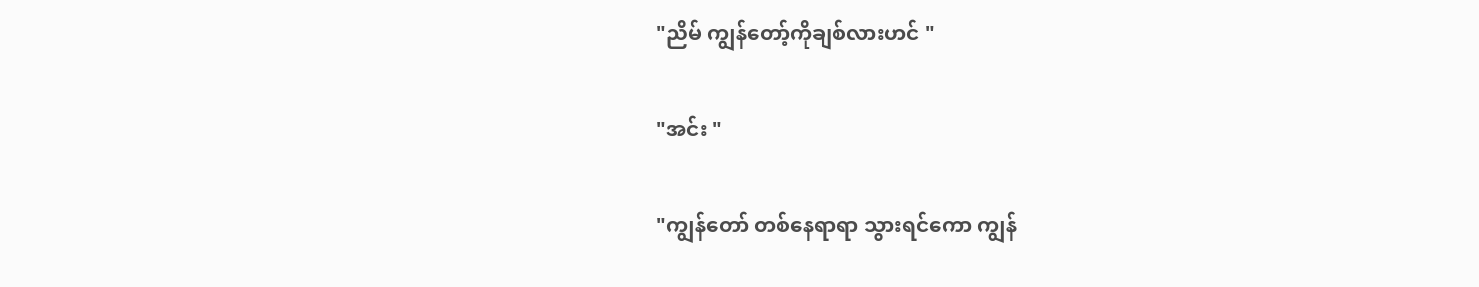"ညိမ် ကျွန်တော့်ကိုချစ်လားဟင် "

"အင်း "

"ကျွန်တော် တစ်နေရာရာ သွားရင်ကော ကျွန်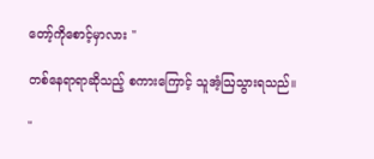တော့်ကိုစောင့်မှာလား "

တစ်နေ‌ရာရာဆိုသည့် စကားကြောင့် သူအံ့ဩသွားရသည်။

"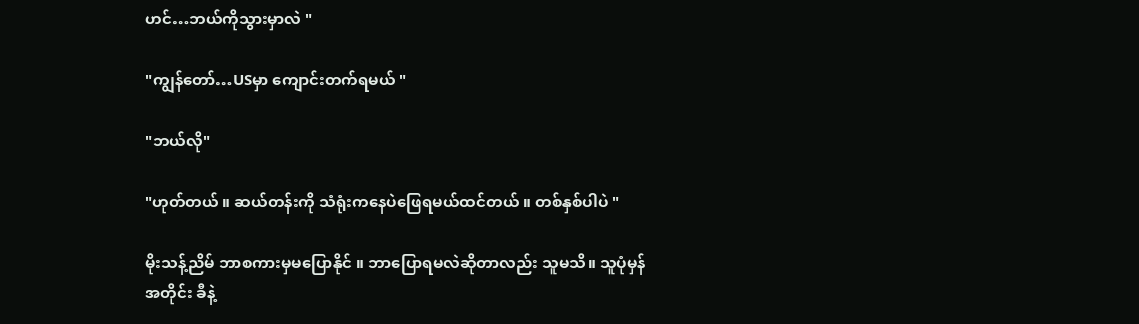ဟင်…ဘယ်ကိုသွားမှာလဲ "

"ကျွန်တော်…USမှာ ကျောင်းတက်ရမယ် "

"ဘယ်လို"

"ဟုတ်တယ် ။ ဆယ်တန်းကို သံရုံးကနေပဲဖြေရမယ်ထင်တယ် ။ တစ်နှစ်ပါပဲ "

မိုးသန့်ညိမ် ဘာစကားမှမပြောနိုင် ။ ဘာပြောရမလဲဆိုတာလည်း သူမသိ။ သူပုံမှန်အတိုင်း ခီနဲ့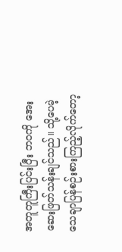အတူတူကြီးပြင်းပြီး ဘ၀ကို အေးဆေးဖြတ်သန်းချင်သည်။ သို့ပေမဲ့ သေချာပြန်စဉ်းစားကြည့်လိုက်တော့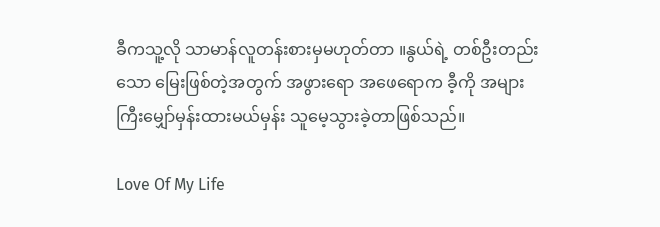ခီကသူ့လို သာမာန်လူတန်းစားမှမဟုတ်တာ ။နွယ်ရဲ့ တစ်ဦးတည်းသော မြေးဖြစ်တဲ့အတွက် အဖွားရော အဖေရောက ခီ့ကို အများကြီးမျှော်မှန်းထားမယ်မှန်း သူမေ့သွားခဲ့တာဖြစ်သည်။

Love Of My Life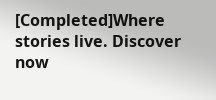[Completed]Where stories live. Discover now